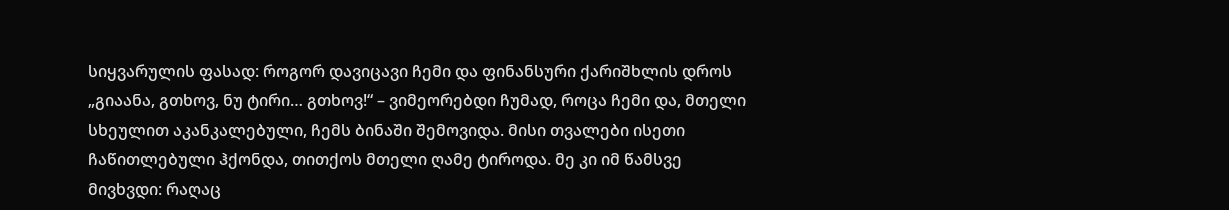სიყვარულის ფასად: როგორ დავიცავი ჩემი და ფინანსური ქარიშხლის დროს
„გიაანა, გთხოვ, ნუ ტირი… გთხოვ!“ – ვიმეორებდი ჩუმად, როცა ჩემი და, მთელი სხეულით აკანკალებული, ჩემს ბინაში შემოვიდა. მისი თვალები ისეთი ჩაწითლებული ჰქონდა, თითქოს მთელი ღამე ტიროდა. მე კი იმ წამსვე მივხვდი: რაღაც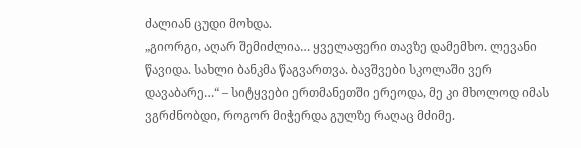ძალიან ცუდი მოხდა.
„გიორგი, აღარ შემიძლია… ყველაფერი თავზე დამემხო. ლევანი წავიდა. სახლი ბანკმა წაგვართვა. ბავშვები სკოლაში ვერ დავაბარე…“ – სიტყვები ერთმანეთში ერეოდა, მე კი მხოლოდ იმას ვგრძნობდი, როგორ მიჭერდა გულზე რაღაც მძიმე.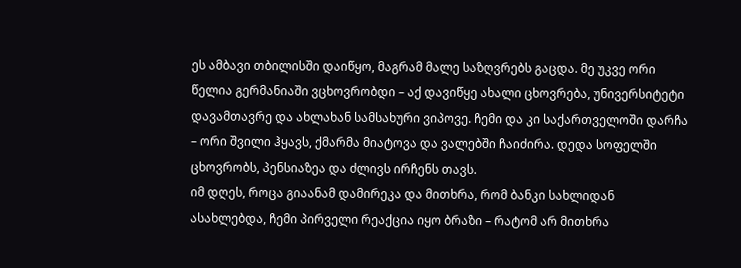ეს ამბავი თბილისში დაიწყო, მაგრამ მალე საზღვრებს გაცდა. მე უკვე ორი წელია გერმანიაში ვცხოვრობდი – აქ დავიწყე ახალი ცხოვრება, უნივერსიტეტი დავამთავრე და ახლახან სამსახური ვიპოვე. ჩემი და კი საქართველოში დარჩა – ორი შვილი ჰყავს, ქმარმა მიატოვა და ვალებში ჩაიძირა. დედა სოფელში ცხოვრობს, პენსიაზეა და ძლივს ირჩენს თავს.
იმ დღეს, როცა გიაანამ დამირეკა და მითხრა, რომ ბანკი სახლიდან ასახლებდა, ჩემი პირველი რეაქცია იყო ბრაზი – რატომ არ მითხრა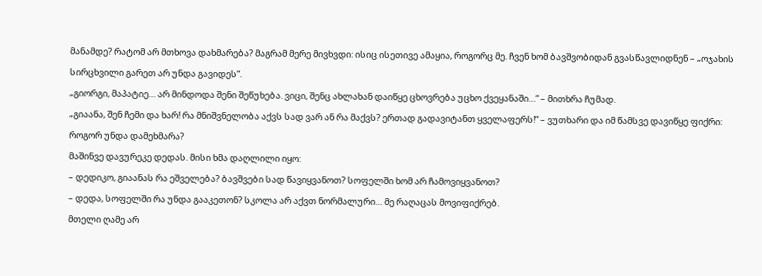მანამდე? რატომ არ მთხოვა დახმარება? მაგრამ მერე მივხვდი: ისიც ისეთივე ამაყია, როგორც მე. ჩვენ ხომ ბავშვობიდან გვასწავლიდნენ – „ოჯახის სირცხვილი გარეთ არ უნდა გავიდეს“.
„გიორგი, მაპატიე… არ მინდოდა შენი შეწუხება. ვიცი, შენც ახლახან დაიწყე ცხოვრება უცხო ქვეყანაში…“ – მითხრა ჩუმად.
„გიაანა, შენ ჩემი და ხარ! რა მნიშვნელობა აქვს სად ვარ ან რა მაქვს? ერთად გადავიტანთ ყველაფერს!“ – ვუთხარი და იმ წამსვე დავიწყე ფიქრი: როგორ უნდა დამეხმარა?
მაშინვე დავურეკე დედას. მისი ხმა დაღლილი იყო:
– დედიკო, გიაანას რა ეშველება? ბავშვები სად წავიყვანოთ? სოფელში ხომ არ ჩამოვიყვანოთ?
– დედა, სოფელში რა უნდა გააკეთონ? სკოლა არ აქვთ ნორმალური… მე რაღაცას მოვიფიქრებ.
მთელი ღამე არ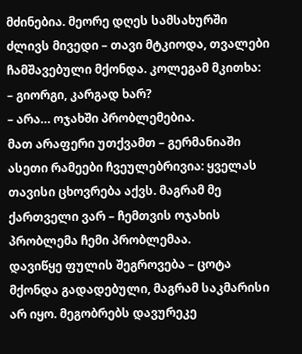მძინებია. მეორე დღეს სამსახურში ძლივს მივედი – თავი მტკიოდა, თვალები ჩამშავებული მქონდა. კოლეგამ მკითხა:
– გიორგი, კარგად ხარ?
– არა… ოჯახში პრობლემებია.
მათ არაფერი უთქვამთ – გერმანიაში ასეთი რამეები ჩვეულებრივია: ყველას თავისი ცხოვრება აქვს. მაგრამ მე ქართველი ვარ – ჩემთვის ოჯახის პრობლემა ჩემი პრობლემაა.
დავიწყე ფულის შეგროვება – ცოტა მქონდა გადადებული, მაგრამ საკმარისი არ იყო. მეგობრებს დავურეკე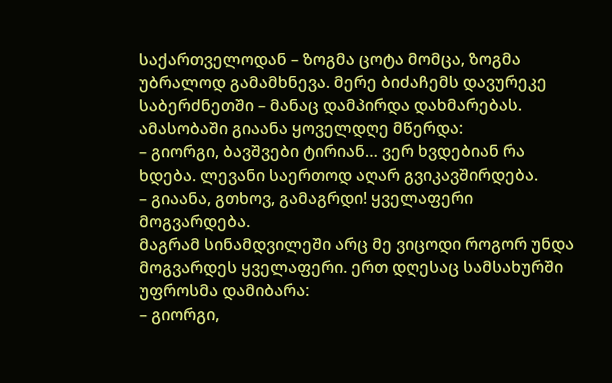საქართველოდან – ზოგმა ცოტა მომცა, ზოგმა უბრალოდ გამამხნევა. მერე ბიძაჩემს დავურეკე საბერძნეთში – მანაც დამპირდა დახმარებას.
ამასობაში გიაანა ყოველდღე მწერდა:
– გიორგი, ბავშვები ტირიან… ვერ ხვდებიან რა ხდება. ლევანი საერთოდ აღარ გვიკავშირდება.
– გიაანა, გთხოვ, გამაგრდი! ყველაფერი მოგვარდება.
მაგრამ სინამდვილეში არც მე ვიცოდი როგორ უნდა მოგვარდეს ყველაფერი. ერთ დღესაც სამსახურში უფროსმა დამიბარა:
– გიორგი,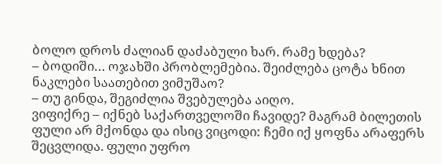ბოლო დროს ძალიან დაძაბული ხარ. რამე ხდება?
– ბოდიში… ოჯახში პრობლემებია. შეიძლება ცოტა ხნით ნაკლები საათებით ვიმუშაო?
– თუ გინდა, შეგიძლია შვებულება აიღო.
ვიფიქრე – იქნებ საქართველოში ჩავიდე? მაგრამ ბილეთის ფული არ მქონდა და ისიც ვიცოდი: ჩემი იქ ყოფნა არაფერს შეცვლიდა. ფული უფრო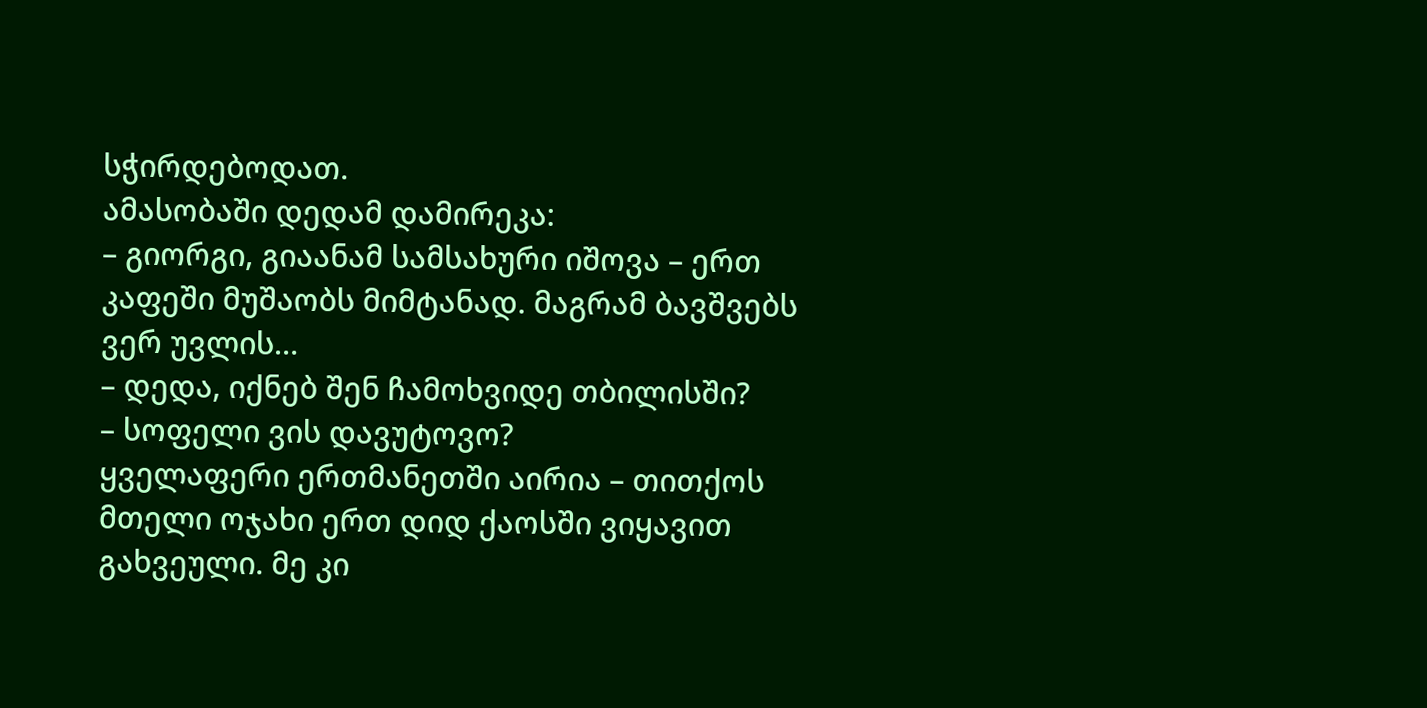სჭირდებოდათ.
ამასობაში დედამ დამირეკა:
– გიორგი, გიაანამ სამსახური იშოვა – ერთ კაფეში მუშაობს მიმტანად. მაგრამ ბავშვებს ვერ უვლის…
– დედა, იქნებ შენ ჩამოხვიდე თბილისში?
– სოფელი ვის დავუტოვო?
ყველაფერი ერთმანეთში აირია – თითქოს მთელი ოჯახი ერთ დიდ ქაოსში ვიყავით გახვეული. მე კი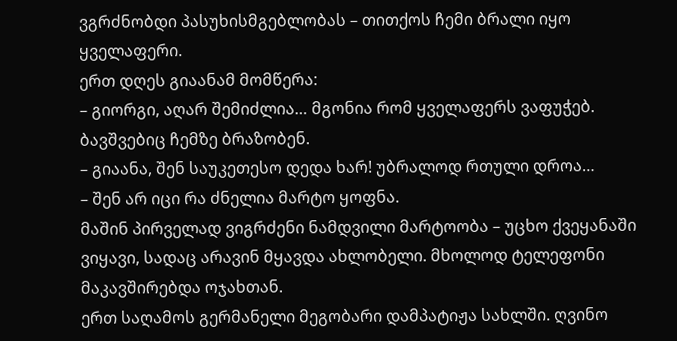ვგრძნობდი პასუხისმგებლობას – თითქოს ჩემი ბრალი იყო ყველაფერი.
ერთ დღეს გიაანამ მომწერა:
– გიორგი, აღარ შემიძლია… მგონია რომ ყველაფერს ვაფუჭებ. ბავშვებიც ჩემზე ბრაზობენ.
– გიაანა, შენ საუკეთესო დედა ხარ! უბრალოდ რთული დროა…
– შენ არ იცი რა ძნელია მარტო ყოფნა.
მაშინ პირველად ვიგრძენი ნამდვილი მარტოობა – უცხო ქვეყანაში ვიყავი, სადაც არავინ მყავდა ახლობელი. მხოლოდ ტელეფონი მაკავშირებდა ოჯახთან.
ერთ საღამოს გერმანელი მეგობარი დამპატიჟა სახლში. ღვინო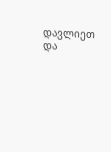დავლიეთ და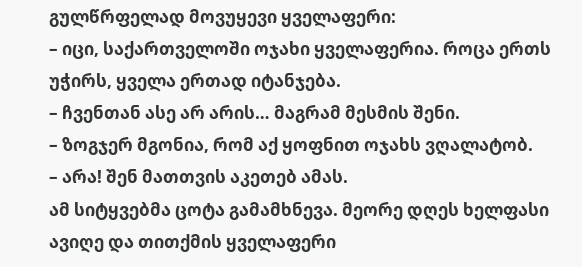გულწრფელად მოვუყევი ყველაფერი:
– იცი, საქართველოში ოჯახი ყველაფერია. როცა ერთს უჭირს, ყველა ერთად იტანჯება.
– ჩვენთან ასე არ არის… მაგრამ მესმის შენი.
– ზოგჯერ მგონია, რომ აქ ყოფნით ოჯახს ვღალატობ.
– არა! შენ მათთვის აკეთებ ამას.
ამ სიტყვებმა ცოტა გამამხნევა. მეორე დღეს ხელფასი ავიღე და თითქმის ყველაფერი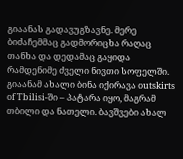გიაანას გადავუგზავნე. მერე ბიძაჩემმაც გადმორიცხა რაღაც თანხა და დედამაც გაყიდა რამდენიმე ძველი ნივთი სოფელში.
გიაანამ ახალი ბინა იქირავა outskirts of Tbilisi-ში – პატარა იყო, მაგრამ თბილი და ნათელი. ბავშვები ახალ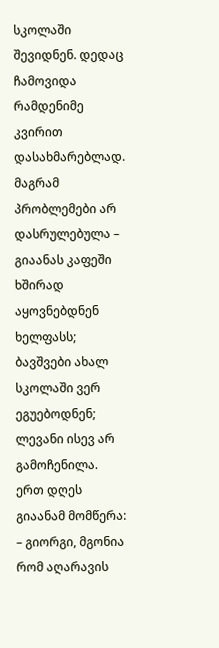სკოლაში შევიდნენ. დედაც ჩამოვიდა რამდენიმე კვირით დასახმარებლად.
მაგრამ პრობლემები არ დასრულებულა – გიაანას კაფეში ხშირად აყოვნებდნენ ხელფასს; ბავშვები ახალ სკოლაში ვერ ეგუებოდნენ; ლევანი ისევ არ გამოჩენილა.
ერთ დღეს გიაანამ მომწერა:
– გიორგი, მგონია რომ აღარავის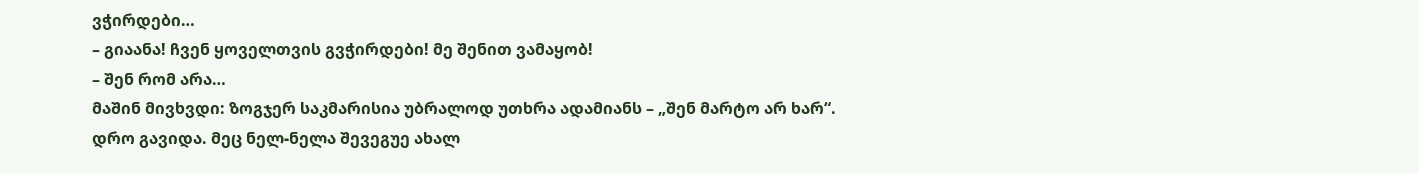ვჭირდები…
– გიაანა! ჩვენ ყოველთვის გვჭირდები! მე შენით ვამაყობ!
– შენ რომ არა…
მაშინ მივხვდი: ზოგჯერ საკმარისია უბრალოდ უთხრა ადამიანს – „შენ მარტო არ ხარ“.
დრო გავიდა. მეც ნელ-ნელა შევეგუე ახალ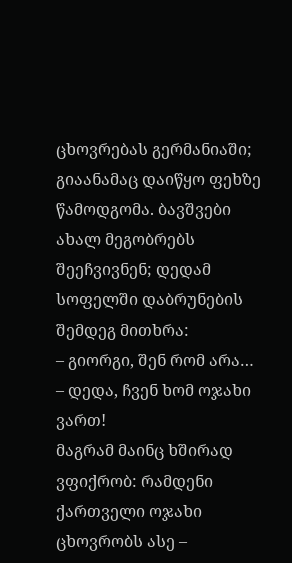ცხოვრებას გერმანიაში; გიაანამაც დაიწყო ფეხზე წამოდგომა. ბავშვები ახალ მეგობრებს შეეჩვივნენ; დედამ სოფელში დაბრუნების შემდეგ მითხრა:
– გიორგი, შენ რომ არა…
– დედა, ჩვენ ხომ ოჯახი ვართ!
მაგრამ მაინც ხშირად ვფიქრობ: რამდენი ქართველი ოჯახი ცხოვრობს ასე –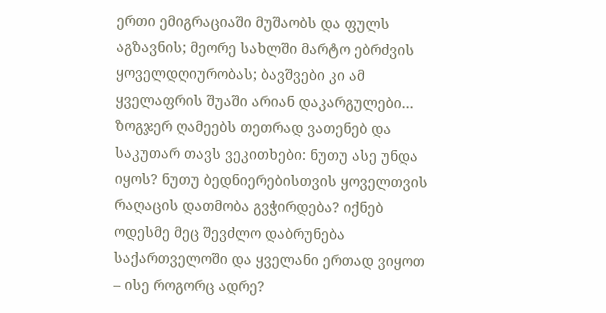ერთი ემიგრაციაში მუშაობს და ფულს აგზავნის; მეორე სახლში მარტო ებრძვის ყოველდღიურობას; ბავშვები კი ამ ყველაფრის შუაში არიან დაკარგულები…
ზოგჯერ ღამეებს თეთრად ვათენებ და საკუთარ თავს ვეკითხები: ნუთუ ასე უნდა იყოს? ნუთუ ბედნიერებისთვის ყოველთვის რაღაცის დათმობა გვჭირდება? იქნებ ოდესმე მეც შევძლო დაბრუნება საქართველოში და ყველანი ერთად ვიყოთ – ისე როგორც ადრე?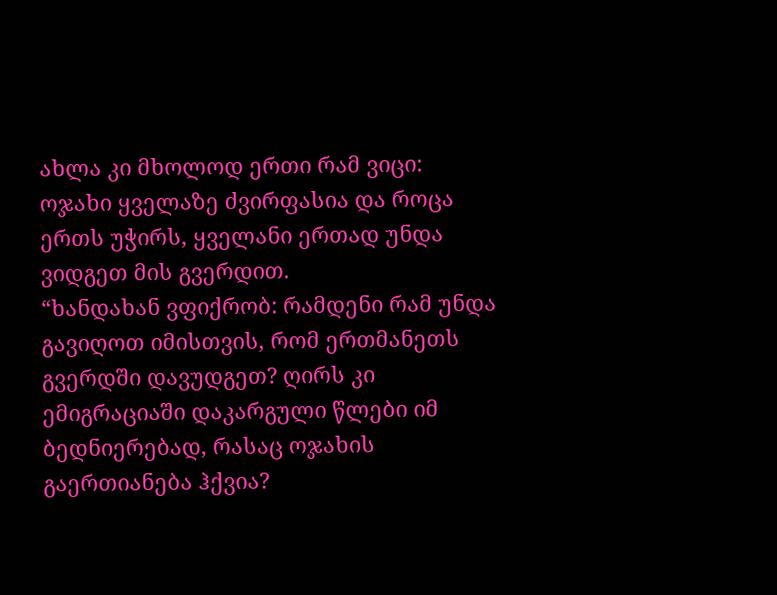ახლა კი მხოლოდ ერთი რამ ვიცი: ოჯახი ყველაზე ძვირფასია და როცა ერთს უჭირს, ყველანი ერთად უნდა ვიდგეთ მის გვერდით.
“ხანდახან ვფიქრობ: რამდენი რამ უნდა გავიღოთ იმისთვის, რომ ერთმანეთს გვერდში დავუდგეთ? ღირს კი ემიგრაციაში დაკარგული წლები იმ ბედნიერებად, რასაც ოჯახის გაერთიანება ჰქვია?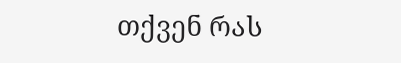თქვენ რას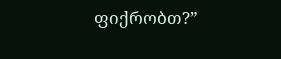ფიქრობთ?”